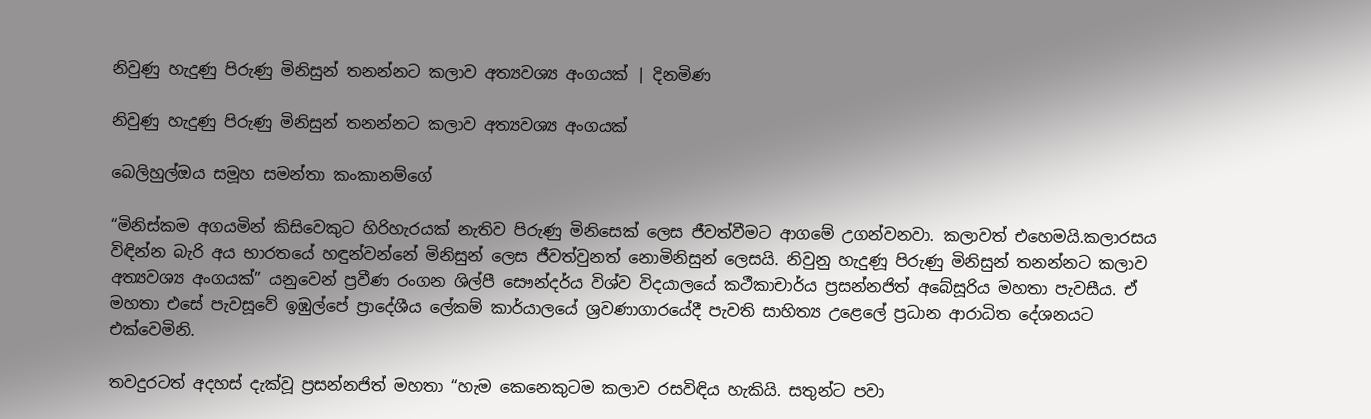නිවුණු හැදුණු පිරුණු මිනිසුන් තනන්නට කලාව අත්‍යවශ්‍ය අංගයක් | දිනමිණ

නිවුණු හැදුණු පිරුණු මිනිසුන් තනන්නට කලාව අත්‍යවශ්‍ය අංගයක්

බෙලිහුල්ඔය සමූහ සමන්තා කංකානම්ගේ

“මිනිස්කම අගයමින් කිසිවෙකුට හිරිහැරයක් නැතිව පිරුණු මිනිසෙක් ලෙස ජීවත්වීමට ආගමේ උගන්වනවා. කලාවත් එහෙමයි.කලාරසය විඳින්න බැරි අය භාරතයේ හඳුන්වන්නේ මිනිසුන් ලෙස ජීවත්වුනත් නොමිනිසුන් ලෙසයි. නිවුනු හැදුණූ පිරුණු මිනිසුන් තනන්නට කලාව අත්‍යවශ්‍ය අංගයක්” යනුවෙන් ප්‍රවීණ රංගන ශිල්පී සෞන්දර්ය විශ්ව විදයා‍ලයේ කථීකාචාර්ය ප්‍රසන්නජිත් අබේසූරිය මහතා පැවසීය. ඒ මහතා එසේ පැවසූවේ ඉඹුල්පේ ප්‍රාදේශීය ලේකම් කාර්යාලයේ ශ්‍රවණාගාරයේදී පැවති සාහිත්‍ය උළෙලේ ප්‍රධාන ආරාධිත දේශනයට එක්වෙමිනි.

තවදුරටත් අදහස් දැක්වූ ප්‍රසන්නජිත් මහතා “හැම කෙනෙකුටම කලාව රසවිඳිය හැකියි. සතුන්ට පවා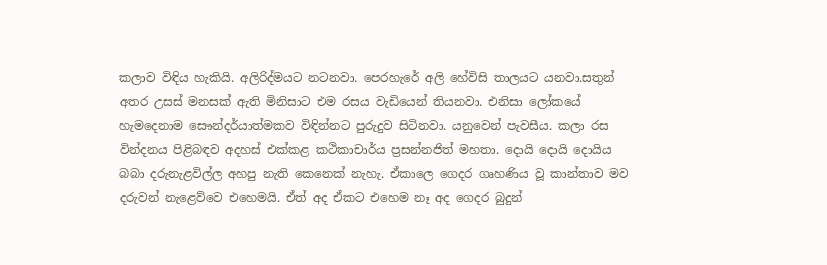කලාව විඳිය හැකියි. අලිරිද්මයට නටනවා. පෙරහැරේ අලි හේවිසි තාලයට යනවා.සතුන් අතර උසස් මනසක් ඇති මිනිසාට එම රසය වැඩියෙන් තියනවා. එනිසා ලෝකයේ හැමදෙනාම සෞන්දර්යාත්මකව විඳින්නට පුරුදුව සිටිනවා. යනුවෙන් පැවසීය. කලා රස වින්දනය පිළිබඳව අදහස් එක්කළ කථිකාචාර්ය ප්‍රසන්නජිත් මහතා. දොයි දොයි දොයිය බබා දරුනැළවිල්ල අහපු නැති කෙනෙක් නැහැ. ඒකාලෙ ගෙදර ගෘහණිය වූ කාන්තාව මව දරුවන් නැළෙව්වෙ එහෙමයි. ඒත් අද ඒකට එහෙම නෑ අද ගෙදර බුදුන්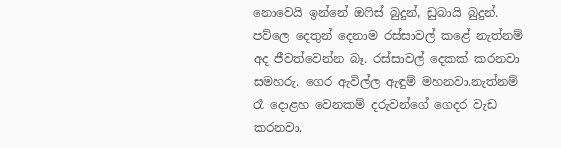නොවෙයි ඉන්නේ ඔෆිස් බුදුන්, ඩුබායි බුදුන්. පව්ලෙ දෙතුන් දෙනාම රස්සාවල් කළේ නැත්නම් අද ජීවත්වෙන්න බෑ. රස්සාවල් දෙකක් කරනවා සමහරු. ගෙර ඇවිල්ල ඇඳුම් මහනවා.නැත්නම් රෑ දොළහ වෙනකම් දරුවන්ගේ ගෙදර වැඩ කරනවා.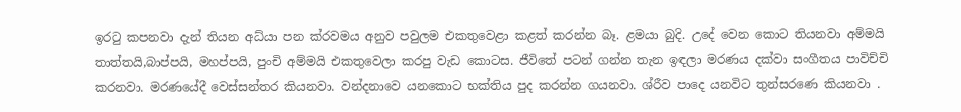ඉරටු කපනවා දැන් තියන අධ්යා පන ක්රවමය අනුව පවුලම එකතුවෙළා කළත් කරන්න බෑ. ළමයා බුදි. උදේ වෙන කොට තියනවා අම්මයි තාත්තයි,බාප්පයි, මහප්පයි, පුංචි අම්මයි එකතුවෙලා කරපු වැඩ කොටස. ජීවිතේ පටන් ගන්න තැන ඉඳලා මරණය දක්වා සංගීතය පාවිච්චි කරනවා. මරණයේදී වෙස්සන්තර කියනවා. වන්දනාවෙ යනකොට භක්තිය පුද කරන්න ගයනවා. ශ්රීව පාදෙ යනවිට තුන්සරණෙ කියනවා .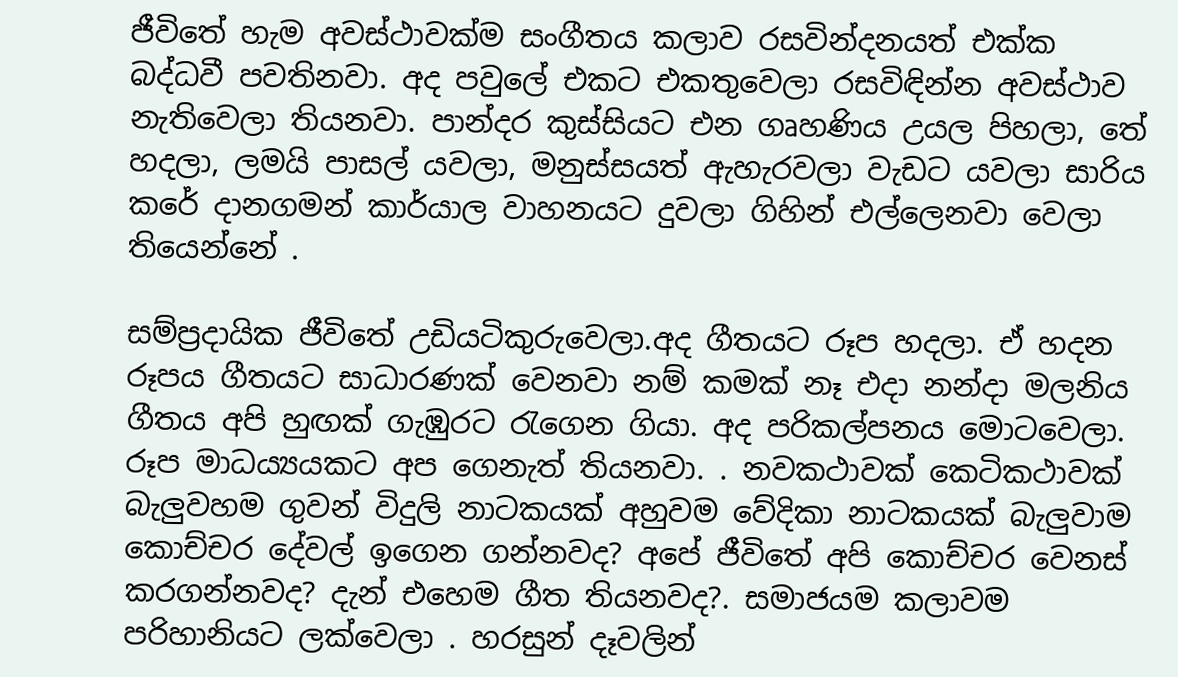ජීවිතේ හැම අවස්ථාවක්ම සංගීතය කලාව රසවින්දනයත් එක්ක බද්ධවී පවතිනවා. අද පවුලේ එකට එකතුවෙලා රසවිඳින්න අවස්ථාව නැතිවෙලා තියනවා. පාන්දර කුස්සියට එන ගෘහණිය උයල පිහලා, තේ හදලා, ලමයි පාසල් යවලා, මනුස්සයත් ඇහැරවලා වැඩට යවලා සාරිය කරේ දානගමන් කාර්යාල වාහනයට දුවලා ගිහින් එල්ලෙනවා වෙලා තියෙන්නේ .

සම්ප්‍රදායික ජීවිතේ උඩියටිකුරුවෙලා.අද ගීතයට රූප හදලා. ඒ හදන රූපය ගීතයට සාධාරණක් වෙනවා නම් කමක් නෑ එදා නන්දා මලනිය ගීතය අපි හුඟක් ගැඹුරට රැගෙන ගියා. අද පරිකල්පනය මොටවෙලා. රූප මාධය්‍යයකට අප ගෙනැත් තියනවා. . නවකථාවක් කෙටිකථාවක් බැලුවහම ගුවන් විදුලි නාටකයක් අහුවම වේදිකා නාටකයක් බැලුවාම කොච්චර දේවල් ඉගෙන ගන්නවද? අපේ ජීවිතේ අපි කොච්චර වෙනස් කරගන්නවද? දැන් එහෙම ගීත තියනවද?. සමාජයම කලාවම පරිහානියට ලක්වෙලා . හරසුන් දෑවලින්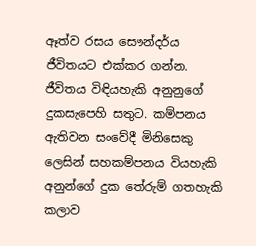ඈත්ව රසය සෞන්දර්ය ජීවිතයට එක්කර ගන්න. ජීවිතය විඳියහැකි අනුනුගේ දුකසැපෙහි සතුට. කම්පනය ඇතිවන සංවේදී මිනිසෙකු ලෙසින් සහකම්පනය වියහැකි අනුන්ගේ දුක තේරුම් ගතහැකි කලාව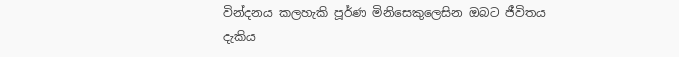වින්දනය කලහැකි පූර්ණ මිනිසෙකුලෙසින ඔබට ජීවිතය දැකිය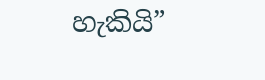හැකියි”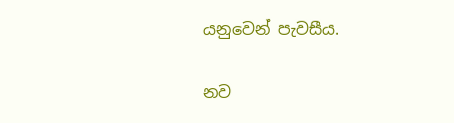යනුවෙන් පැවසීය.

නව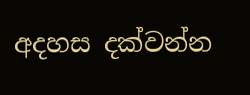අදහස දක්වන්න